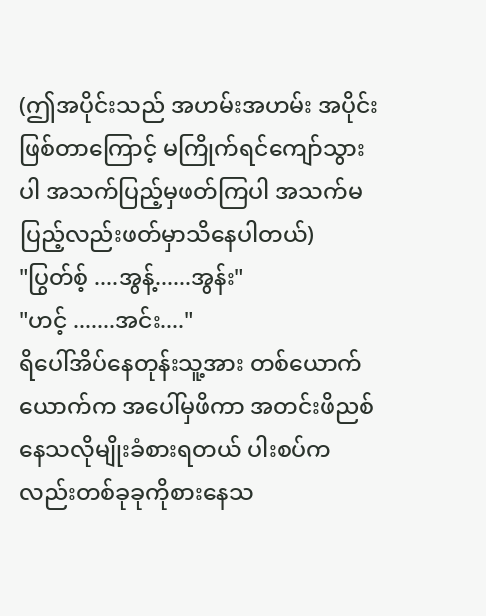(ဤအပိုင်းသည် အဟမ်းအဟမ်း အပိုင်းဖြစ်တာကြောင့် မကြိုက်ရင်ကျော်သွားပါ အသက်ပြည့်မှဖတ်ကြပါ အသက်မပြည့်လည်းဖတ်မှာသိနေပါတယ်)
"ပြွတ်စ့် ....အွန့်......အွန်း"
"ဟင့် .......အင်း...."
ရိပေါ်အိပ်နေတုန်းသူ့အား တစ်ယောက်ယောက်က အပေါ်မှဖိကာ အတင်းဖိညစ်နေသလိုမျိုးခံစားရတယ် ပါးစပ်ကလည်းတစ်ခုခုကိုစားနေသ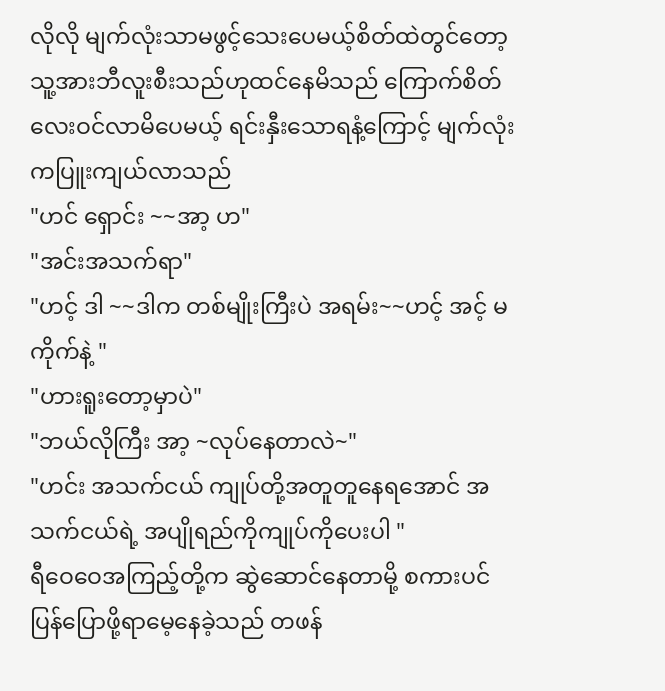လိုလို မျက်လုံးသာမဖွင့်သေးပေမယ့်စိတ်ထဲတွင်တော့ သူ့အားဘီလူးစီးသည်ဟုထင်နေမိသည် ကြောက်စိတ်လေးဝင်လာမိပေမယ့် ရင်းနှီးသောရနံ့ကြောင့် မျက်လုံးကပြူးကျယ်လာသည်
"ဟင် ရှောင်း ~~အာ့ ဟ"
"အင်းအသက်ရာ"
"ဟင့် ဒါ ~~ဒါက တစ်မျိုးကြီးပဲ အရမ်း~~ဟင့် အင့် မကိုက်နဲ့ "
"ဟားရူးတော့မှာပဲ"
"ဘယ်လိုကြီး အာ့ ~လုပ်နေတာလဲ~"
"ဟင်း အသက်ငယ် ကျုပ်တို့အတူတူနေရအောင် အသက်ငယ်ရဲ့ အပျိုရည်ကိုကျုပ်ကိုပေးပါ "
ရီဝေဝေအကြည့်တို့က ဆွဲဆောင်နေတာမို့ စကားပင်ပြန်ပြောဖို့ရာမေ့နေခဲ့သည် တဖန်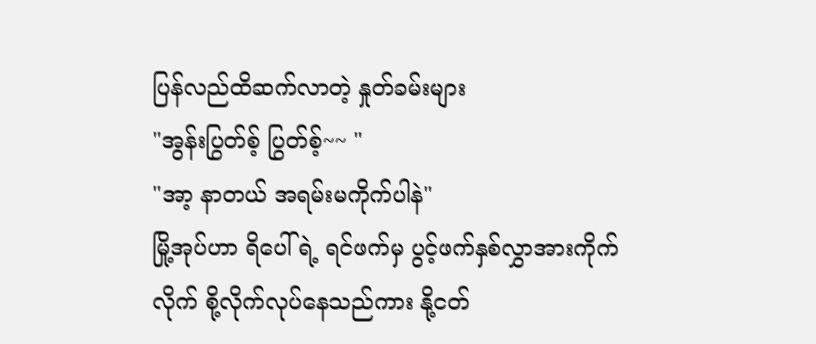ပြန်လည်ထိဆက်လာတဲ့ နှုတ်ခမ်းများ
"အွန်းပြွတ်စ့် ပြွတ်စ့်~~ "
"အာ့ နာတယ် အရမ်းမကိုက်ပါနဲ"
မြို့အုပ်ဟာ ရိပေါ်ရဲ့ ရင်ဖက်မှ ပွင့်ဖက်နှစ်လွှာအားကိုက်လိုက် စို့လိုက်လုပ်နေသည်ကား နို့ငတ်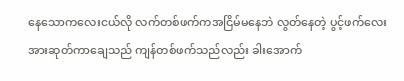နေသောကလေးငယ်လို လက်တစ်ဖက်ကအငြိမ်မနေဘဲ လွတ်နေတဲ့ ပွင့်ဖက်လေးအားဆုတ်ကာချေသည် ကျန်တစ်ဖက်သည်လည်း ခါးအောက်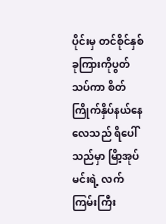ပိုင်းမှ တင်စိုင်နှစ်ခုကြားကိုပွတ်သပ်ကာ စိတ်ကြိုက်နှိပ်နယ်နေလေသည် ရိပေါ်သည်မှာ မြိာ့အုပ်မင်းရဲ့ လက်ကြမ်းကြီး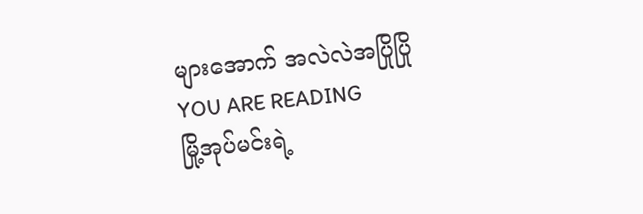များအောက် အလဲလဲအပြိုပြို
YOU ARE READING
မြို့အုပ်မင်းရဲ့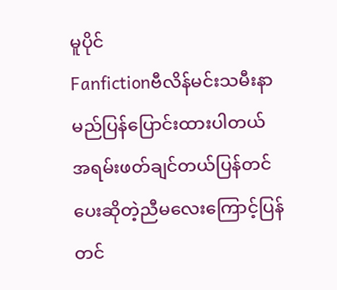မူပိုင်
Fanfictionဗီလိန်မင်းသမီးနာမည်ပြန်ပြောင်းထားပါတယ် အရမ်းဖတ်ချင်တယ်ပြန်တင်ပေးဆိုတဲ့ညီမလေးကြောင့်ပြန်တင်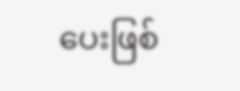ပေးဖြစ်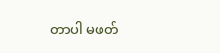တာပါ မဖတ်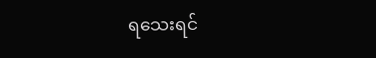ရသေးရင်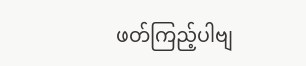ဖတ်ကြည့်ပါဗျ